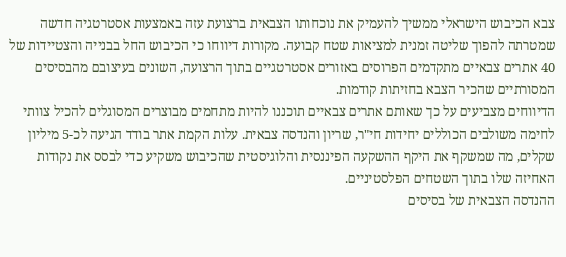צבא הכיבוש הישראלי ממשיך להעמיק את נוכחותו הצבאית ברצועת עזה באמצעות אסטרטגיה חדשה שמטרתה להפוך שליטה זמנית למציאות שטח קבועה. מקורות דיווחו כי הכיבוש החל בבנייה והצטיידות של 40 אתרים צבאיים מתקדמים הפרוסים באזורים אסטרטגיים בתוך הרצועה, השונים בעיצובם מהבסיסים המסורתיים שהכיר הצבא בחזיתות קודמות.
הדיווחים מצביעים על כך שאותם אתרים צבאיים תוכננו להיות מתחמים מבוצרים המסוגלים להכיל צוותי לחימה משולבים הכוללים יחידות חי"ר, שריון והנדסה צבאית. עלות הקמת אתר בודד הגיעה לכ-5 מיליון שקלים, מה שמשקף את היקף ההשקעה הפיננסית והלוגיסטית שהכיבוש משקיע כדי לבסס את נקודות האחיזה שלו בתוך השטחים הפלסטיניים.
ההנדסה הצבאית של בסיסים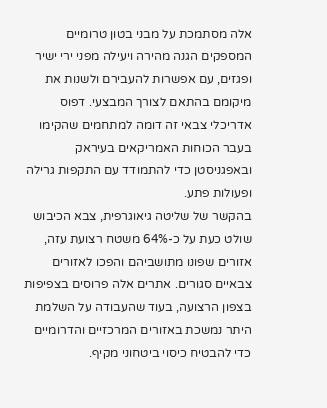אלה מסתמכת על מבני בטון טרומיים המספקים הגנה מהירה ויעילה מפני ירי ישיר ופגזים, עם אפשרות להעבירם ולשנות את מיקומם בהתאם לצורך המבצעי. דפוס אדריכלי צבאי זה דומה למתחמים שהקימו בעבר הכוחות האמריקאים בעיראק ובאפגניסטן כדי להתמודד עם התקפות גרילה ופעולות פתע.
בהקשר של שליטה גיאוגרפית, צבא הכיבוש שולט כעת על כ-64% משטח רצועת עזה, אזורים שפונו מתושביהם והפכו לאזורים צבאיים סגורים. אתרים אלה פרוסים בצפיפות בצפון הרצועה, בעוד שהעבודה על השלמת היתר נמשכת באזורים המרכזיים והדרומיים כדי להבטיח כיסוי ביטחוני מקיף.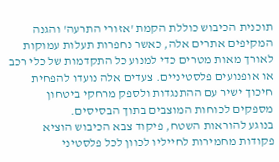תוכנית הכיבוש כוללת הקמת 'אזורי התרעה' והגנה המקיפים אתרים אלה, כאשר נחפרות תעלות עמוקות לאורך מאות מטרים כדי למנוע כל התקדמות של כלי רכב או אופנועים פלסטיניים. צעדים אלה נועדו להפחית חיכוך ישיר עם ההתנגדות ולספק מרחקי ביטחון מספקים לכוחות המוצבים בתוך הבסיסים.
בנוגע להוראות השטח, פיקוד צבא הכיבוש הוציא פקודות מחמירות לחייליו לכוון לכל פלסטיני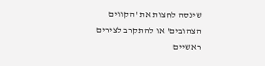שינסה לחצות את 'הקווים הצהובים' או להתקרב לצירים ראשיים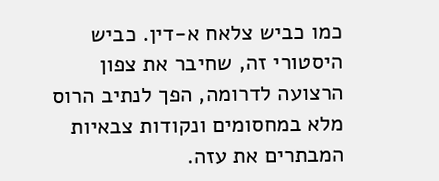כמו כביש צלאח א-דין. כביש היסטורי זה, שחיבר את צפון הרצועה לדרומה, הפך לנתיב הרוס מלא במחסומים ונקודות צבאיות המבתרים את עזה.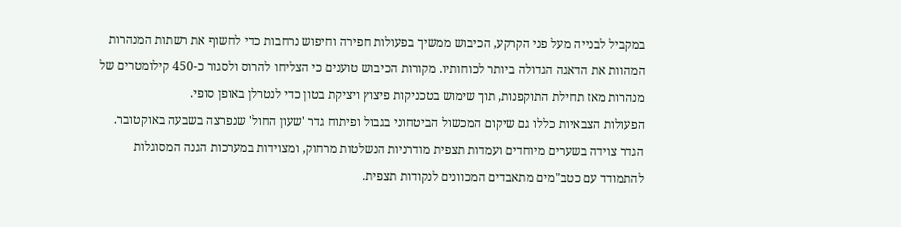במקביל לבנייה מעל פני הקרקע, הכיבוש ממשיך בפעולות חפירה וחיפוש נרחבות כדי לחשוף את רשתות המנהרות המהוות את הדאגה הגדולה ביותר לכוחותיו. מקורות הכיבוש טוענים כי הצליחו להרוס ולסגור כ-450 קילומטרים של מנהרות מאז תחילת התוקפנות, תוך שימוש בטכניקות פיצוץ ויציקת בטון כדי לנטרלן באופן סופי.
הפעולות הצבאיות כללו גם שיקום המכשול הביטחוני בגבול ופיתוח גדר 'שעון החול' שנפרצה בשבעה באוקטובר. הגדר צוידה בשערים מיוחדים ועמדות תצפית מודרניות הנשלטות מרחוק, ומצוידות במערכות הגנה המסוגלות להתמודד עם כטב"מים מתאבדים המכוונים לנקודות תצפית.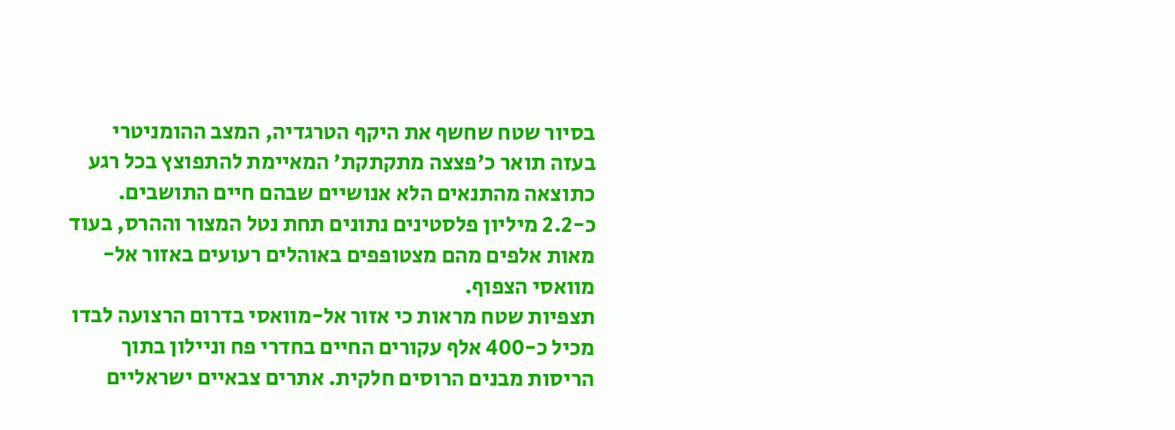בסיור שטח שחשף את היקף הטרגדיה, המצב ההומניטרי בעזה תואר כ'פצצה מתקתקת' המאיימת להתפוצץ בכל רגע כתוצאה מהתנאים הלא אנושיים שבהם חיים התושבים. כ-2.2 מיליון פלסטינים נתונים תחת נטל המצור וההרס, בעוד מאות אלפים מהם מצטופפים באוהלים רעועים באזור אל-מוואסי הצפוף.
תצפיות שטח מראות כי אזור אל-מוואסי בדרום הרצועה לבדו מכיל כ-400 אלף עקורים החיים בחדרי פח וניילון בתוך הריסות מבנים הרוסים חלקית. אתרים צבאיים ישראליים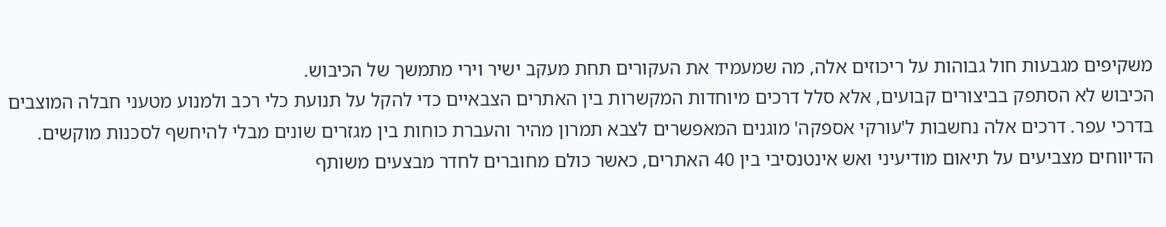משקיפים מגבעות חול גבוהות על ריכוזים אלה, מה שמעמיד את העקורים תחת מעקב ישיר וירי מתמשך של הכיבוש.
הכיבוש לא הסתפק בביצורים קבועים, אלא סלל דרכים מיוחדות המקשרות בין האתרים הצבאיים כדי להקל על תנועת כלי רכב ולמנוע מטעני חבלה המוצבים בדרכי עפר. דרכים אלה נחשבות ל'עורקי אספקה' מוגנים המאפשרים לצבא תמרון מהיר והעברת כוחות בין מגזרים שונים מבלי להיחשף לסכנות מוקשים.
הדיווחים מצביעים על תיאום מודיעיני ואש אינטנסיבי בין 40 האתרים, כאשר כולם מחוברים לחדר מבצעים משותף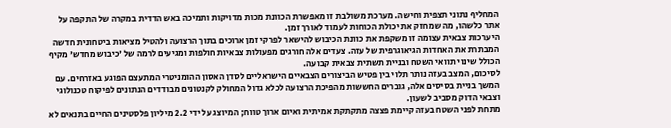המחליף נתוני תצפית וחישה. מערכת משולבת זו מאפשרת הכוונת מכות מדויקות ותמיכה באש הדדית במקרה של התקפה על אתר כלשהו, מה שמחזק את יכולת הכוחות לעמוד לאורך זמן.
היערכות צבאית עצומה זו משקפת את כוונת הכיבוש להישאר לפרקי זמן ארוכים בתוך הרצועה ולהטיל מציאות ביטחונית חדשה המבתרת את האחדות הגיאוגרפית של עזה. צעדים אלה חורגים מפעולות צבאיות חולפות ומגיעים לרמה של 'כיבוש מחדש' מקיף הכולל שינוי תוואי השטח ובניית תשתית צבאית קבועה.
לסיכום, המצב בעזה נותר תלוי בין פטיש הביצורים הצבאיים הישראליים לסדן האסון ההומניטרי המתעצם הפוגע באזרחים. עם המשך בניית בסיסים אלה, גוברים החששות מהפיכת הרצועה לכלא גדול המחולק לקנטונים מבודדים הנתונים לפיקוח טכנולוגי וצבאי הדוק מסביב לשעון.
מתחת לפני השטח בעזה קיימת פצצה מתקתקת אמיתית ואיום ארוך טווח; המיוצג על ידי 2.2 מיליון פלסטינים החיים בתנאים לא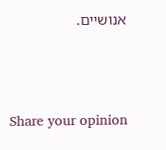אנושיים.





Share your opinion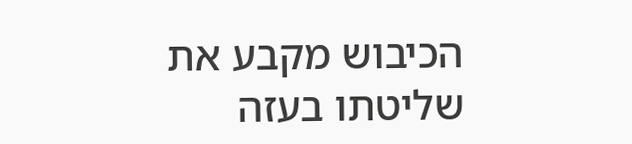הכיבוש מקבע את שליטתו בעזה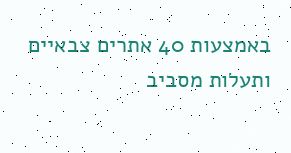באמצעות 40 אתרים צבאיים ותעלות מסביב